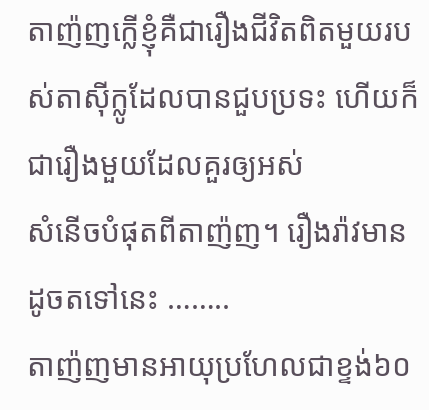តាញ៉ញក្លើខ្ញុំគឺជារឿងជីវិតពិតមួយរបស់តាស៊ីក្លូដែលបានជួបប្រទះ ហើយក៏ជារឿងមួយដែលគួរឲ្យអស់
សំនើចបំផុតពីតាញ៉ញ។ រឿងរ៉ាវមានដូចតទៅនេះ ……..
តាញ៉ញមានអាយុប្រហែលជាខ្ទង់៦០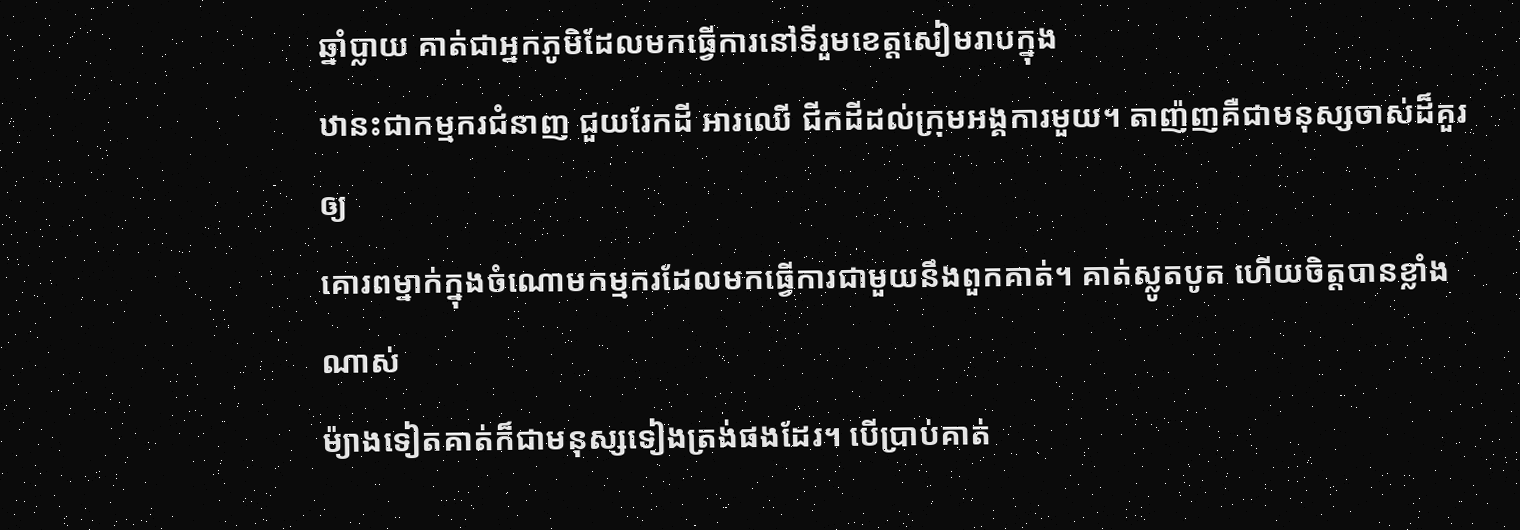ឆ្នាំប្លាយ គាត់ជាអ្នកភូមិដែលមកធ្វើការនៅទីរួមខេត្តសៀមរាបក្នុង
ឋានះជាកម្មករជំនាញ ជួយរែកដី អារឈើ ជីកដីដល់ក្រុមអង្គការមួយ។ តាញ៉ញគឺជាមនុស្សចាស់ដ៏គួរឲ្យ
គោរពម្នាក់ក្នុងចំណោមកម្មករដែលមកធ្វើការជាមួយនឹងពួកគាត់។ គាត់ស្លូតបូត ហើយចិត្តបានខ្លាំងណាស់
ម៉្យាងទៀតគាត់ក៏ជាមនុស្សទៀងត្រង់ផងដែរ។ បើប្រាប់គាត់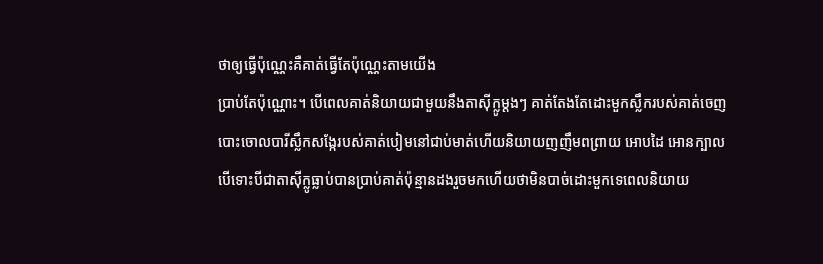ថាឲ្យធ្វើប៉ុណ្ណេះគឺគាត់ធ្វើតែប៉ុណ្ណេះតាមយើង
បា្រប់តែប៉ុណ្ណោះ។ បើពេលគាត់និយាយជាមួយនឹងតាស៊ីក្លូម្តងៗ គាត់តែងតែដោះមួកស្លឹករបស់គាត់ចេញ
បោះចោលបារីស្លឹកសង្កែរបស់គាត់បៀមនៅជាប់មាត់ហើយនិយាយញញឹមពព្រាយ អោបដៃ អោនក្បាល
បើទោះបីជាតាស៊ីក្លូធ្លាប់បានប្រាប់គាត់ប៉ុន្មានដងរួចមកហើយថាមិនបាច់ដោះមួកទេពេលនិយាយ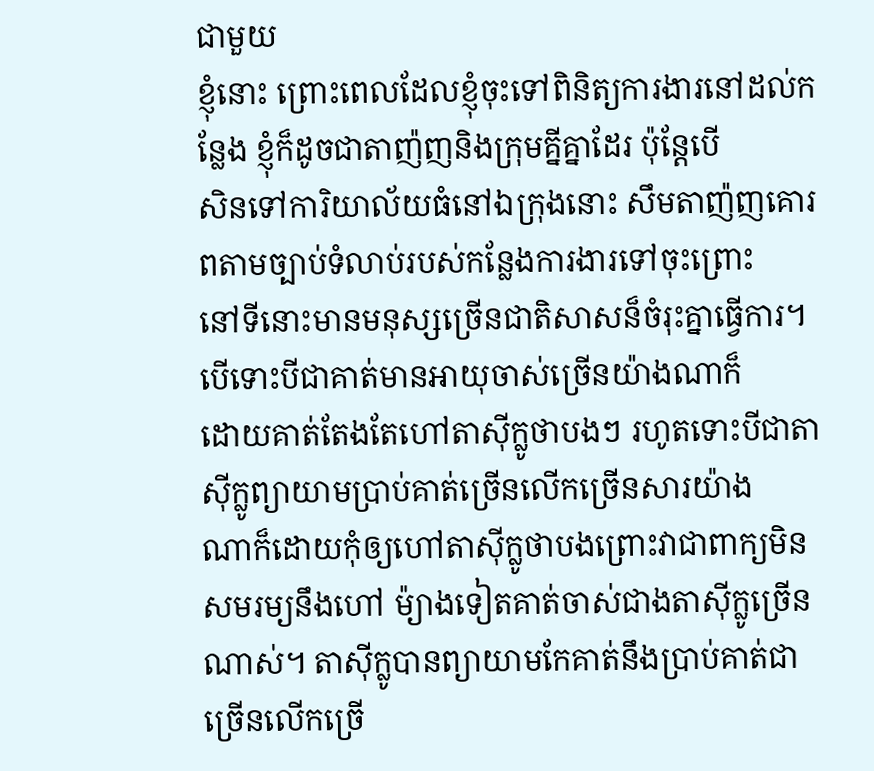ជាមួយ
ខ្ញុំនោះ ព្រោះពេលដែលខ្ញុំចុះទៅពិនិត្យការងារនៅដល់កន្លែង ខ្ញុំក៏ដូចជាតាញ៉ញនិងក្រុមគ្នីគ្នាដែរ ប៉ុន្តែបើ
សិនទៅការិយាល័យធំនៅឯក្រុងនោះ សឹមតាញ៉ញគោរពតាមច្បាប់ទំលាប់របស់កន្លែងការងារទៅចុះព្រោះ
នៅទីនោះមានមនុស្សច្រើនជាតិសាសន៏ចំរុះគ្នាធ្វើការ។បើទោះបីជាគាត់មានអាយុចាស់ច្រើនយ៉ាងណាក៏
ដោយគាត់តែងតែហៅតាស៊ីក្លូថាបងៗ រហូតទោះបីជាតាស៊ីក្លូព្យាយាមប្រាប់គាត់ច្រើនលើកច្រើនសារយ៉ាង
ណាក៏ដោយកុំឲ្យហៅតាស៊ីក្លូថាបងព្រោះវាជាពាក្យមិនសមរម្យនឹងហៅ ម៉្យាងទៀតគាត់ចាស់ជាងតាស៊ីក្លូច្រើន
ណាស់។ តាស៊ីក្លូបានព្យាយាមកែគាត់នឹងប្រាប់គាត់ជាច្រើនលើកច្រើ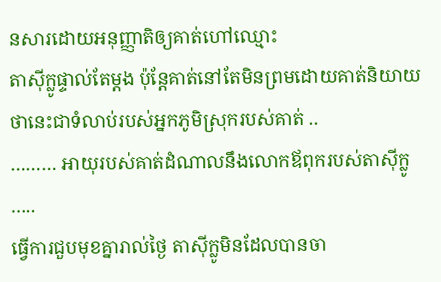នសារដោយអនុញ្ញាតិឲ្យគាត់ហៅឈ្មោះ
តាស៊ីក្លូផ្ទាល់តែម្តង ប៉ុន្តែគាត់នៅតែមិនព្រមដោយគាត់និយាយថានេះជាទំលាប់របស់អ្នកភូមិស្រុករបស់គាត់ ..
……… អាយុរបស់គាត់ដំណាលនឹងលោកឪពុករបស់តាស៊ីក្លូ …..
ធ្វើការជួបមុខគ្នារាល់ថ្ងៃ តាស៊ីក្លូមិនដែលបានចា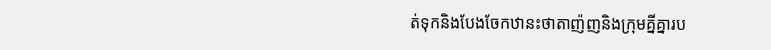ត់ទុកនិងបែងចែកឋានះថាតាញ៉ញនិងក្រុមគ្នីគ្នារប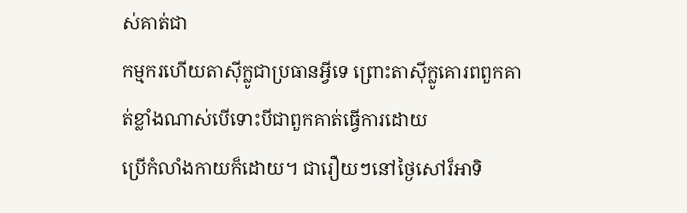ស់គាត់ជា
កម្មករហើយតាស៊ីក្លូជាប្រធានអ្វីទេ ព្រោះតាស៊ីក្លូគោរពពួកគាត់ខ្លាំងណាស់បើទោះបីជាពួកគាត់ធ្វើការដោយ
ប្រើកំលាំងកាយក៏ដោយ។ ជារឿយៗនៅថ្ងៃសៅរ៏អាទិ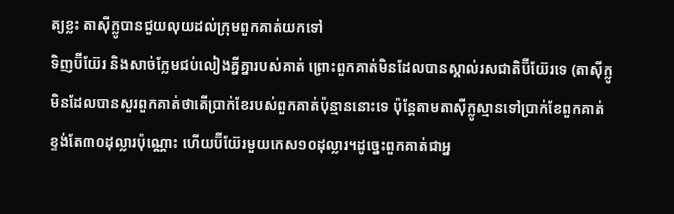ត្យខ្លះ តាស៊ីក្លូបានជួយលុយដល់ក្រុមពួកគាត់យកទៅ
ទិញប៊ីយ៊ែរ និងសាច់ក្លែមជប់លៀងគ្នីគ្នារបស់គាត់ ព្រោះពួកគាត់មិនដែលបានស្គាល់រសជាតិប៊ីយ៊ែរទេ (តាស៊ីក្លូ
មិនដែលបានសួរពួកគាត់ថាតើប្រាក់ខែរបស់ពួកគាត់ប៉ុន្មាននោះទេ ប៉ុន្តែតាមតាស៊ីក្លូស្មានទៅប្រាក់ខែពួកគាត់
ខ្ទង់តែ៣០ដុល្លារប៉ុណ្ណោះ ហើយប៊ីយ៊ែរមួយកេស១០ដុល្លារ។ដូច្នេះពួកគាត់ជាអ្ន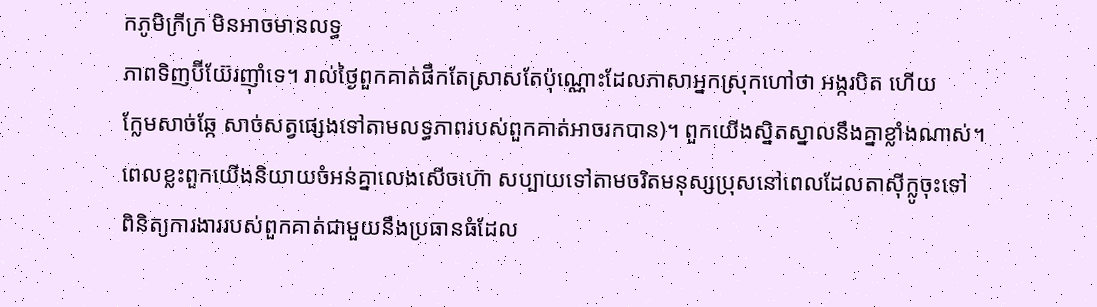កភូមិក្រីក្រ មិនអាចមានលទ្ធ
ភាពទិញប៊ីយ៊ែរញ៉ាំទេ។ រាល់ថ្ងៃពួកគាត់ផឹកតែស្រាសតែប៉ុណ្ណោះដែលភាសាអ្នកស្រុកហៅថា អង្ករបិត ហើយ
ក្លែមសាច់ឆ្កែ សាច់សត្វផ្សេងទៅតាមលទ្ធភាពរបស់ពួកគាត់អាចរកបាន)។ ពួកយើងស្និតស្នាលនឹងគ្នាខ្លាំងណាស់។
ពេលខ្លះពួកយើងនិយាយចំអន់គ្នាលេងសើចហ៊ោ សប្បាយទៅតាមចរិតមនុស្សប្រុសនៅពេលដែលតាស៊ីក្លូចុះទៅ
ពិនិត្យការងាររបស់ពួកគាត់ជាមួយនឹងប្រធានធំដែល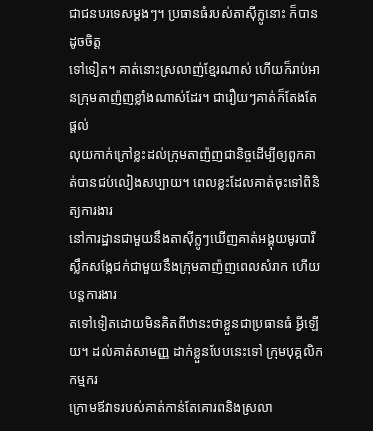ជាជនបរទេសម្តងៗ។ ប្រធានធំរបស់តាស៊ីក្លូនោះ ក៏បានដូចចិត្ត
ទៅទៀត។ គាត់នោះស្រលាញ់ខ្មែរណាស់ ហើយក៏រាប់អានក្រុមតាញ៉ញខ្លាំងណាស់ដែរ។ ជារឿយៗគាត់ក៏តែងតែផ្តល់
លុយកាក់ក្រៅខ្លះដល់ក្រុមតាញ៉ញជានិច្ចដើម្បីឲ្យពួកគាត់បានជប់លៀងសប្បាយ។ ពេលខ្លះដែលគាត់ចុះទៅពិនិត្យការងារ
នៅការដ្ឋានជាមួយនឹងតាស៊ីក្លូៗឃើញគាត់អង្គុយមូរបារីស្លឹកសង្កែជក់ជាមួយនឹងក្រុមតាញ៉ញពេលសំរាក ហើយបន្តការងារ
តទៅទៀតដោយមិនគិតពីឋានះថាខ្លួនជាប្រធានធំ អ្វីឡើយ។ ដល់គាត់សាមញ្ញ ដាក់ខ្លួនបែបនេះទៅ ក្រុមបុគ្គលិក កម្មករ
ក្រោមឪវាទរបស់គាត់កាន់តែគោរពនិងស្រលា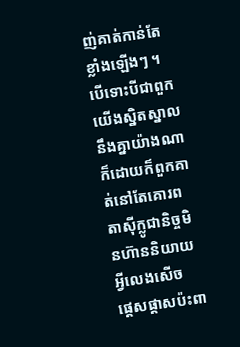ញ់គាត់កាន់តែខ្លាំងឡើងៗ ។
បើទោះបីជាពួកយើងស្និតស្នាលនឹងគ្នាយ៉ាងណាក៏ដោយក៏ពួកគាត់នៅតែគោរពតាស៊ីក្លូជានិច្ចមិនហ៊ាននិយាយអ្វីលេងសើច
ផ្តេសផ្តាសប៉ះពា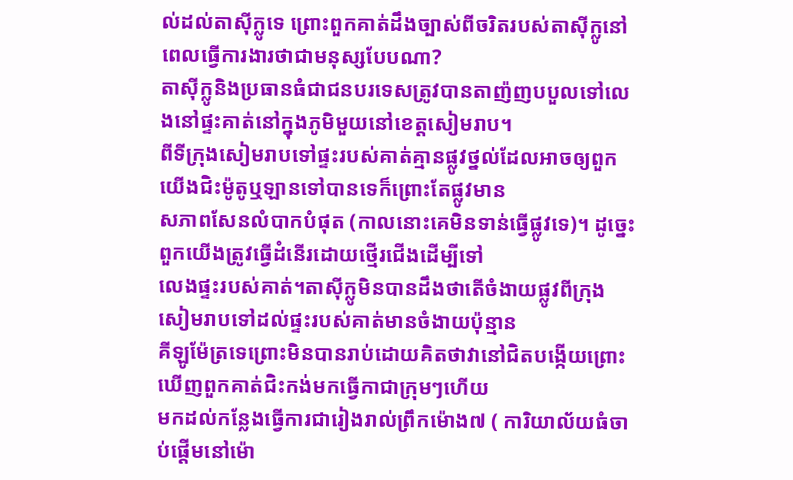ល់ដល់តាស៊ីក្លូទេ ព្រោះពួកគាត់ដឹងច្បាស់ពីចរិតរបស់តាស៊ីក្លូនៅពេលធ្វើការងារថាជាមនុស្សបែបណា?
តាស៊ីក្លូនិងប្រធានធំជាជនបរទេសត្រូវបានតាញ៉ញបបួលទៅលេងនៅផ្ទះគាត់នៅក្នុងភូមិមួយនៅខេត្តសៀមរាប។
ពីទីក្រុងសៀមរាបទៅផ្ទះរបស់គាត់គ្មានផ្លូវថ្នល់ដែលអាចឲ្យពួកយើងជិះម៉ូតូឬឡានទៅបានទេក៏ព្រោះតែផ្លូវមាន
សភាពសែនលំបាកបំផុត (កាលនោះគេមិនទាន់ធ្វើផ្លូវទេ)។ ដូច្នេះពួកយើងត្រូវធ្វើដំនើរដោយថ្មើរជើងដើម្បីទៅ
លេងផ្ទះរបស់គាត់។តាស៊ីក្លូមិនបានដឹងថាតើចំងាយផ្លូវពីក្រុងសៀមរាបទៅដល់ផ្ទះរបស់គាត់មានចំងាយប៉ុន្មាន
គីឡូម៉ែត្រទេព្រោះមិនបានរាប់ដោយគិតថាវានៅជិតបង្កើយព្រោះឃើញពួកគាត់ជិះកង់មកធ្វើកាជាក្រុមៗហើយ
មកដល់កន្លែងធ្វើការជារៀងរាល់ព្រឹកម៉ោង៧ ( ការិយាល័យធំចាប់ផ្តើមនៅម៉ោ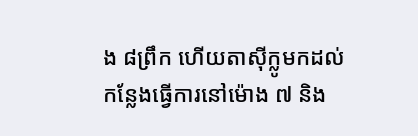ង ៨ព្រឹក ហើយតាស៊ីក្លូមកដល់
កន្លែងធ្វើការនៅម៉ោង ៧ និង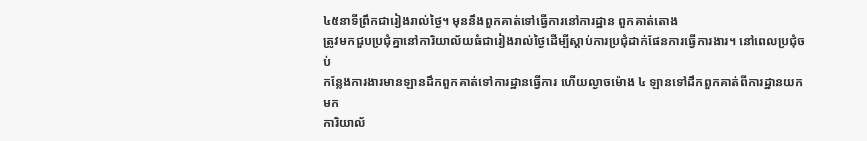៤៥នាទីព្រឹកជារៀងរាល់ថ្ងៃ។ មុននឹងពួកគាត់ទៅធ្វើការនៅការដ្ឋាន ពួកគាត់តោង
ត្រូវមកជួបប្រជុំគ្នានៅការិយាល័យធំជារៀងរាល់ថ្ងៃដើម្បីស្តាប់ការប្រជុំដាក់ផែនការធ្វើការងារ។ នៅពេលប្រជុំចប់
កន្លែងការងារមានឡានដឹកពួកគាត់ទៅការដ្ឋានធ្វើការ ហើយល្ងាចម៉ោង ៤ ឡានទៅដឹកពួកគាត់ពីការដ្ឋានយកមក
ការិយាល័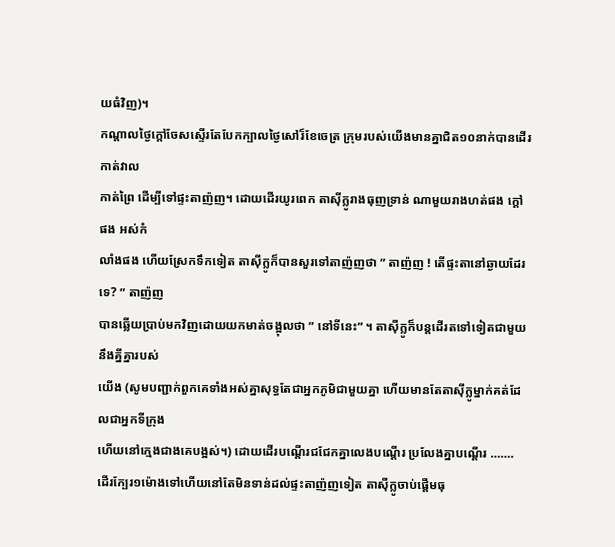យធំវិញ)។
កណ្តាលថ្ងៃក្តៅចែសស្ទើរតែបែកក្បាលថ្ងៃសៅរ៏ខែចេត្រ ក្រុមរបស់យើងមានគ្នាជិត១០នាក់បានដើរកាត់វាល
កាត់ព្រៃ ដើម្បីទៅផ្ទះតាញ៉ញ។ ដោយដើរយូរពេក តាស៊ីក្លូរាងធុញទ្រាន់ ណាមួយរាងហត់ផង ក្តៅផង អស់កំ
លាំងផង ហើយស្រែកទឹកទៀត តាស៊ីក្លូក៏បានសួរទៅតាញ៉ញថា ” តាញ៉ញ ! តើផ្ទះតានៅឆ្ងាយដែរទេ? ” តាញ៉ញ
បានឆ្លើយប្រាប់មកវិញដោយយកមាត់ចង្អុលថា ” នៅទីនេះ” ។ តាស៊ីក្លូក៏បន្តដើរតទៅទៀតជាមួយនឹងគ្នីគ្នារបស់
យើង (សូមបញ្ជាក់ពួកគេទាំងអស់គ្នាសុទ្ធតែជាអ្នកភូមិជាមួយគ្នា ហើយមានតែតាស៊ីក្លូម្នាក់គត់ដែលជាអ្នកទីក្រុង
ហើយនៅក្មេងជាងគេបង្អស់។) ដោយដើរបណ្តើរជជែកគ្នាលេងបណ្តើរ ប្រលែងគ្នាបណ្តើរ …….
ដើរក្បែរ១ម៉ោងទៅហើយនៅតែមិនទាន់ដល់ផ្ទះតាញ៉ញទៀត តាស៊ីក្លូចាប់ផ្តើមធុ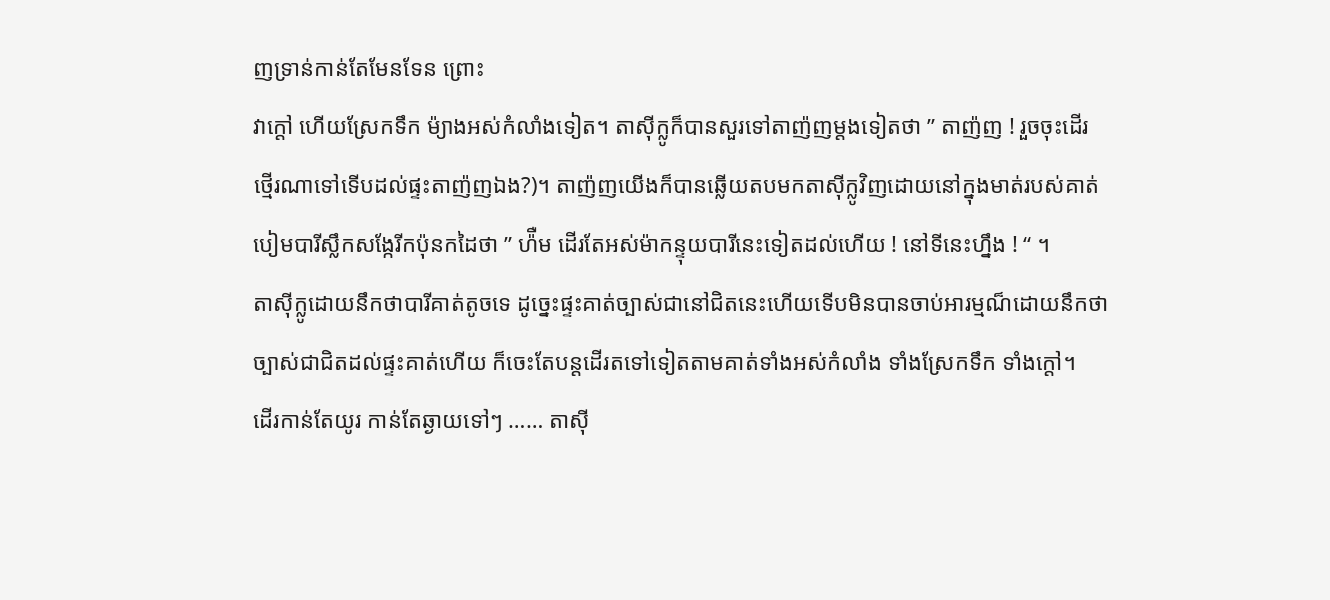ញទ្រាន់កាន់តែមែនទែន ព្រោះ
វាក្តៅ ហើយស្រែកទឹក ម៉្យាងអស់កំលាំងទៀត។ តាស៊ីក្លូក៏បានសួរទៅតាញ៉ញម្តងទៀតថា ” តាញ៉ញ ! រួចចុះដើរ
ថ្មើរណាទៅទើបដល់ផ្ទះតាញ៉ញឯង?)។ តាញ៉ញយើងក៏បានឆ្លើយតបមកតាស៊ីក្លូវិញដោយនៅក្នុងមាត់របស់គាត់
បៀមបារីស្លឹកសង្កែរីកប៉ុនកដៃថា ” ហ៉ឺម ដើរតែអស់ម៉ាកន្ទុយបារីនេះទៀតដល់ហើយ ! នៅទីនេះហ្នឹង ! “ ។
តាស៊ីក្លូដោយនឹកថាបារីគាត់តូចទេ ដូច្នេះផ្ទះគាត់ច្បាស់ជានៅជិតនេះហើយទើបមិនបានចាប់អារម្មណ៏ដោយនឹកថា
ច្បាស់ជាជិតដល់ផ្ទះគាត់ហើយ ក៏ចេះតែបន្តដើរតទៅទៀតតាមគាត់ទាំងអស់កំលាំង ទាំងស្រែកទឹក ទាំងក្តៅ។
ដើរកាន់តែយូរ កាន់តែឆ្ងាយទៅៗ …… តាស៊ី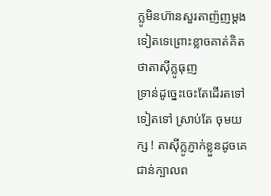ក្លូមិនហ៊ានសួរតាញ៉ញម្តងទៀតទេព្រោះខ្លាចគាត់គិតថាតាស៊ីក្លូធុញ
ទ្រាន់ដូច្នេះចេះតែដើរតទៅទៀតទៅ ស្រាប់តែ ចុមយក្ស ! តាស៊ីក្លូភ្ញាក់ខ្លួនដូចគេជាន់ក្បាលព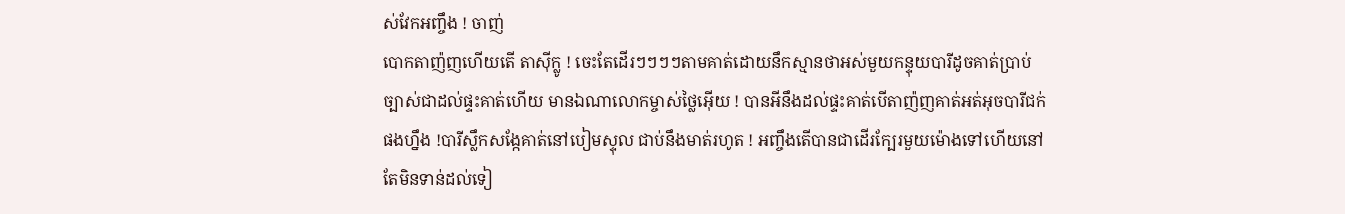ស់វែកអញ្ចឹង ! ចាញ់
បោកតាញ៉ញហើយតើ តាស៊ីក្លូ ! ចេះតែដើរៗៗៗៗតាមគាត់ដោយនឹកស្មានថាអស់មួយកន្ទុយបារីដូចគាត់បា្រប់
ច្បាស់ជាដល់ផ្ទះគាត់ហើយ មានឯណាលោកម្ចាស់ថ្លៃអ៊ើយ ! បានអីនឹងដល់ផ្ទះគាត់បើតាញ៉ញគាត់អត់អុចបារីជក់
ផងហ្នឹង !បារីស្លឹកសង្កែគាត់នៅបៀមស្ទុល ជាប់នឹងមាត់រហូត ! អញ្ចឹងតើបានជាដើរក្បែរមួយម៉ោងទៅហើយនៅ
តែមិនទាន់ដល់ទៀ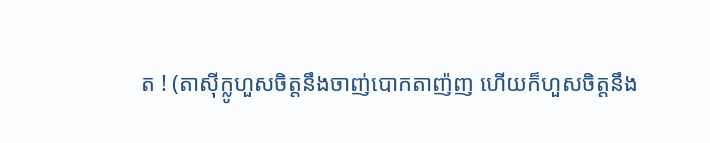ត ! (តាស៊ីក្លូហួសចិត្តនឹងចាញ់បោកតាញ៉ញ ហើយក៏ហួសចិត្តនឹង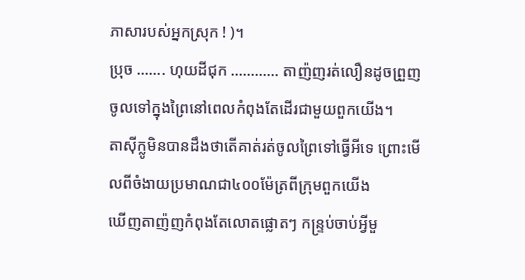ភាសារបស់អ្នកស្រុក ! )។
ប្រុច ……. ហុយដីជុក ………… តាញ៉ញរត់លឿនដូចព្រួញចូលទៅក្នុងព្រៃនៅពេលកំពុងតែដើរជាមួយពួកយើង។
តាស៊ីក្លូមិនបានដឹងថាតើគាត់រត់ចូលព្រៃទៅធ្វើអីទេ ព្រោះមើលពីចំងាយប្រមាណជា៤០០ម៉ែត្រពីក្រុមពួកយើង
ឃើញតាញ៉ញកំពុងតែលោតផ្លោតៗ កន្រ្ទប់ចាប់អ្វីមួ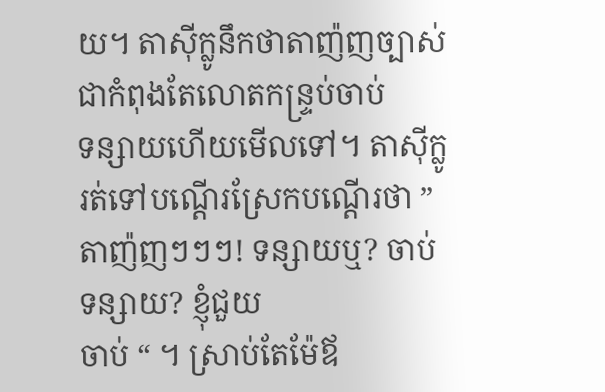យ។ តាស៊ីក្លូនឹកថាតាញ៉ញច្បាស់ជាកំពុងតែលោតកន្រ្ទប់ចាប់
ទន្សាយហើយមើលទៅ។ តាស៊ីក្លូរត់ទៅបណ្តើរស្រែកបណ្តើរថា ” តាញ៉ញៗៗៗ! ទន្សាយឬ? ចាប់ទន្សាយ? ខ្ញុំជួយ
ចាប់ “ ។ ស្រាប់តែម៉ែឪ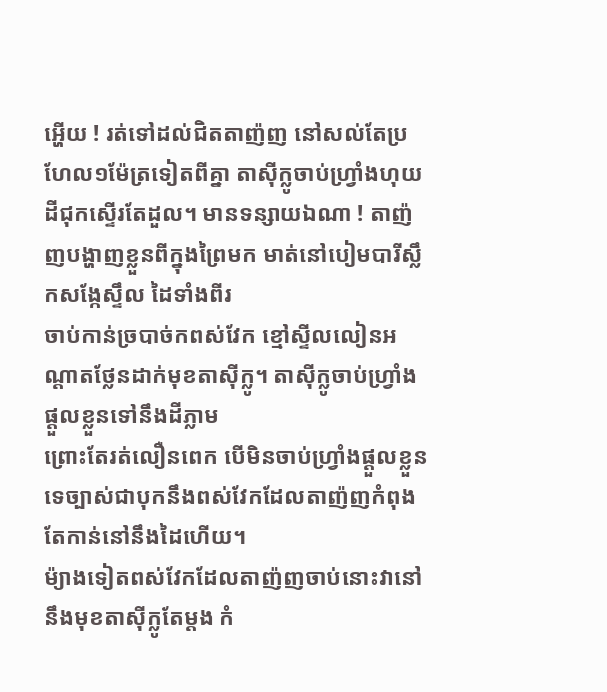អ្ហើយ ! រត់ទៅដល់ជិតតាញ៉ញ នៅសល់តែប្រហែល១ម៉ែត្រទៀតពីគ្នា តាស៊ីក្លូចាប់ហ្រ្វាំងហុយ
ដីជុកស្ទើរតែដួល។ មានទន្សាយឯណា ! តាញ៉ញបង្ហាញខ្លួនពីក្នុងព្រៃមក មាត់នៅបៀមបារីស្លឹកសង្កែស្ទឹល ដៃទាំងពីរ
ចាប់កាន់ច្របាច់កពស់វែក ខ្មៅស្ទីលលៀនអណ្តាតថ្លែនដាក់មុខតាស៊ីក្លូ។ តាស៊ីក្លូចាប់ហ្រ្វាំងផ្តួលខ្លួនទៅនឹងដីភ្លាម
ព្រោះតែរត់លឿនពេក បើមិនចាប់ហ្រ្វាំងផ្តួលខ្លួនទេច្បាស់ជាបុកនឹងពស់វែកដែលតាញ៉ញកំពុងតែកាន់នៅនឹងដៃហើយ។
ម៉្យាងទៀតពស់វែកដែលតាញ៉ញចាប់នោះវានៅនឹងមុខតាស៊ីក្លូតែម្តង កំ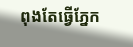ពុងតែធ្វើភ្នែក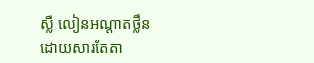ស្លឺ លៀនអណ្តាតថ្លឹន
ដោយសារតែតា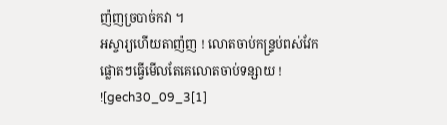ញ៉ញច្របាច់កវា ។
អស្ចារ្យហើយតាញ៉ញ ! លោតចាប់កន្ទ្រប់ពស់វែកផ្លោតៗធ្វើមើលតែគេលោតចាប់ទន្សាយ !
![gech30_09_3[1]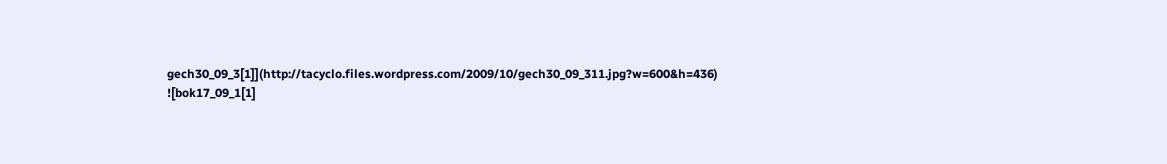gech30_09_3[1]](http://tacyclo.files.wordpress.com/2009/10/gech30_09_311.jpg?w=600&h=436)
![bok17_09_1[1]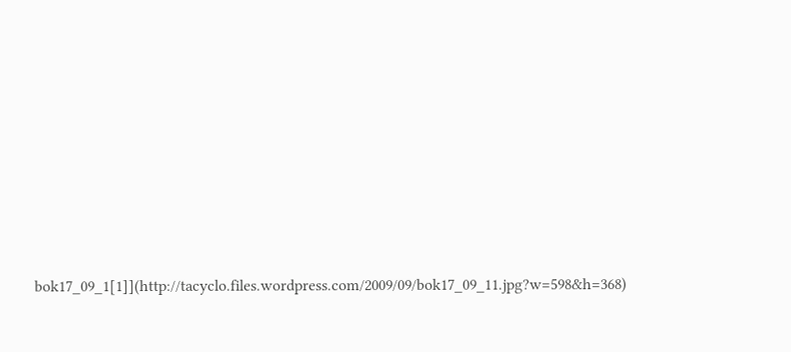bok17_09_1[1]](http://tacyclo.files.wordpress.com/2009/09/bok17_09_11.jpg?w=598&h=368)